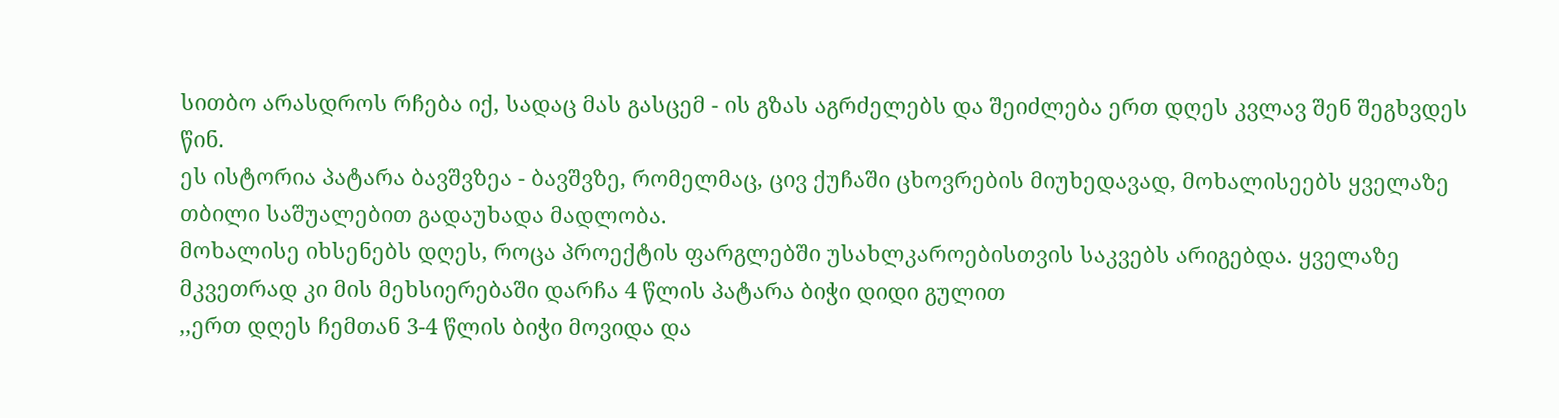სითბო არასდროს რჩება იქ, სადაც მას გასცემ - ის გზას აგრძელებს და შეიძლება ერთ დღეს კვლავ შენ შეგხვდეს წინ.
ეს ისტორია პატარა ბავშვზეა - ბავშვზე, რომელმაც, ცივ ქუჩაში ცხოვრების მიუხედავად, მოხალისეებს ყველაზე თბილი საშუალებით გადაუხადა მადლობა.
მოხალისე იხსენებს დღეს, როცა პროექტის ფარგლებში უსახლკაროებისთვის საკვებს არიგებდა. ყველაზე მკვეთრად კი მის მეხსიერებაში დარჩა 4 წლის პატარა ბიჭი დიდი გულით
,,ერთ დღეს ჩემთან 3-4 წლის ბიჭი მოვიდა და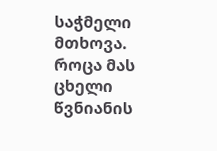საჭმელი მთხოვა. როცა მას ცხელი წვნიანის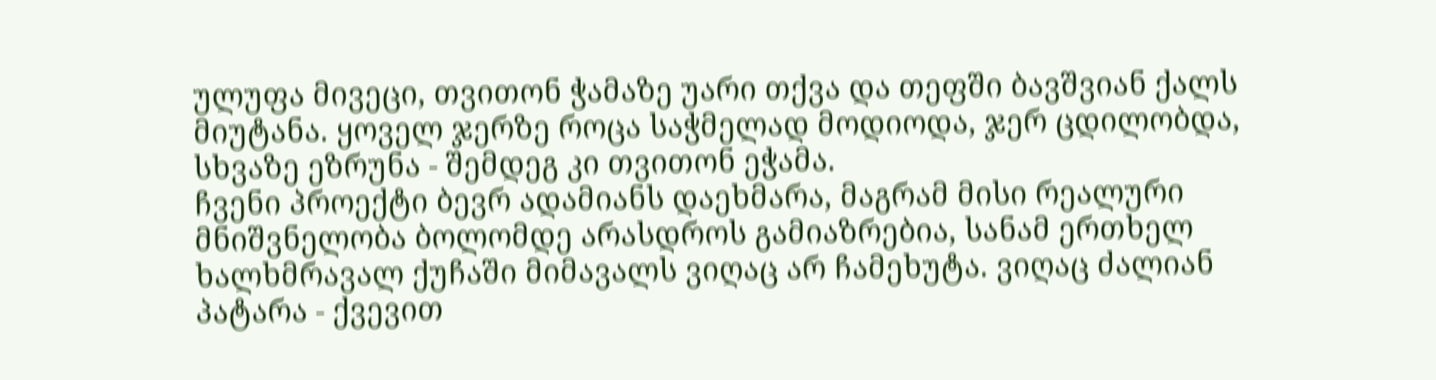ულუფა მივეცი, თვითონ ჭამაზე უარი თქვა და თეფში ბავშვიან ქალს მიუტანა. ყოველ ჯერზე როცა საჭმელად მოდიოდა, ჯერ ცდილობდა, სხვაზე ეზრუნა - შემდეგ კი თვითონ ეჭამა.
ჩვენი პროექტი ბევრ ადამიანს დაეხმარა, მაგრამ მისი რეალური მნიშვნელობა ბოლომდე არასდროს გამიაზრებია, სანამ ერთხელ ხალხმრავალ ქუჩაში მიმავალს ვიღაც არ ჩამეხუტა. ვიღაც ძალიან პატარა - ქვევით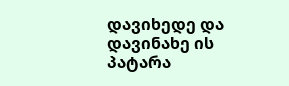დავიხედე და დავინახე ის პატარა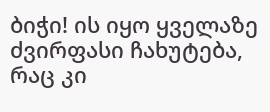ბიჭი! ის იყო ყველაზე ძვირფასი ჩახუტება, რაც კი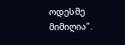ოდესმე მიმიღია".